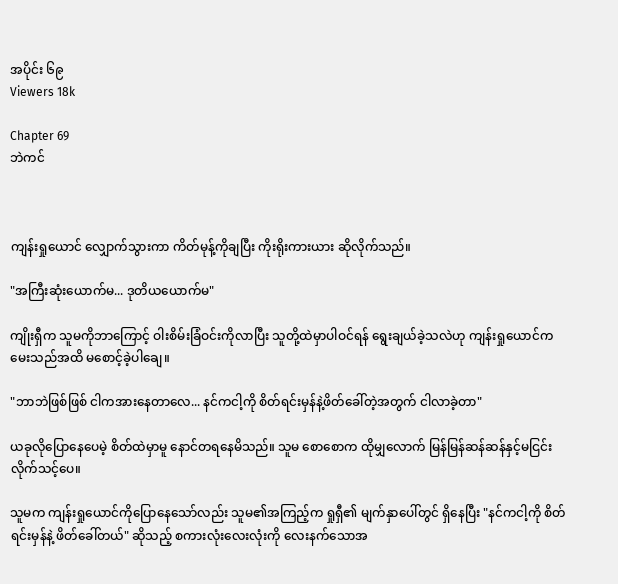အပိုင်း ၆၉
Viewers 18k

Chapter 69
ဘဲကင်



ကျန်းရှုယောင် လျှောက်သွားကာ ကိတ်မုန့်ကိုချပြီး ကိုးရိုးကားယား ဆိုလိုက်သည်။

"အကြီးဆုံးယောက်မ... ဒုတိယယောက်မ"

ကျိုးရှီက သူမကိုဘာကြောင့် ဝါးစိမ်းခြံဝင်းကိုလာပြီး သူတို့ထဲမှာပါဝင်ရန် ရွေးချယ်ခဲ့သလဲဟု ကျန်းရှုယောင်က မေးသည်အထိ မစောင့်ခဲ့ပါချေ။

"ဘာဘဲဖြစ်ဖြစ် ငါကအားနေတာလေ... နင်ကငါ့ကို စိတ်ရင်းမှန်နဲ့ဖိတ်ခေါ်တဲ့အတွက် ငါလာခဲ့တာ"

ယခုလိုပြောနေပေမဲ့ စိတ်ထဲမှာမူ နောင်တရနေမိသည်။ သူမ စောစောက ထိုမျှလောက် မြန်မြန်ဆန်ဆန်နှင့်မငြင်းလိုက်သင့်ပေ။

သူမက ကျန်းရှုယောင်ကိုပြောနေသော်လည်း သူမ၏အကြည့်က ရှုရှီ၏ မျက်နှာပေါ်တွင် ရှိနေပြီး "နင်ကငါ့ကို စိတ်ရင်းမှန်နဲ့ ဖိတ်ခေါ်တယ်" ဆိုသည့် စကားလုံးလေးလုံးကို လေးနက်သောအ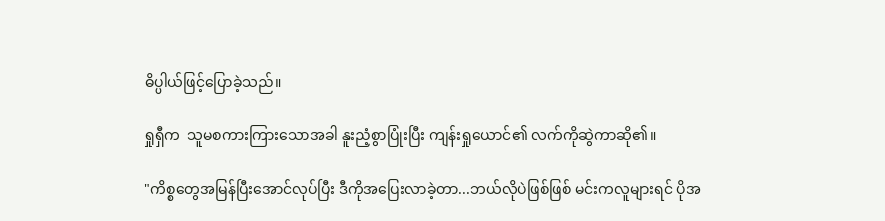ဓိပ္ပါယ်ဖြင့်ပြောခဲ့သည်။

ရှုရှီက  သူမစကားကြားသောအခါ နူးညံ့စွာပြုံးပြီး ကျန်းရှုယောင်၏ လက်ကိုဆွဲကာဆို၏။

"ကိစ္စတွေအမြန်ပြီးအောင်လုပ်ပြီး ဒီကိုအပြေးလာခဲ့တာ...ဘယ်လိုပဲဖြစ်ဖြစ် မင်းကလူများရင် ပိုအ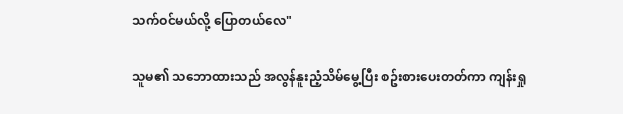သက်ဝင်မယ်လို့ ပြောတယ်လေ"

သူမ၏ သဘောထားသည် အလွန်နူးညံ့သိမ်မွေ့ပြီး စဥ်းစားပေးတတ်ကာ ကျန်းရှု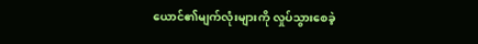ယောင်၏မျက်လုံးများကို လှုပ်သွားစေခဲ့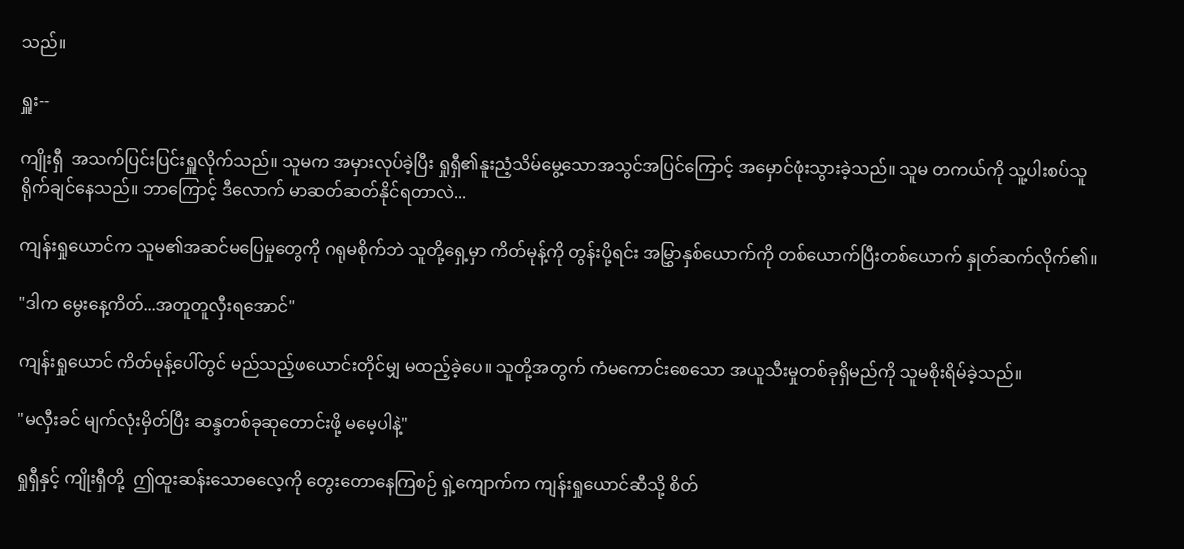သည်။

ရှူး--

ကျိုးရှီ  အသက်ပြင်းပြင်းရှူလိုက်သည်။ သူမက အမှားလုပ်ခဲ့ပြီး ရှုရှီ၏နူးညံ့သိမ်မွေ့သောအသွင်အပြင်ကြောင့် အမှောင်ဖုံးသွားခဲ့သည်။ သူမ တကယ်ကို သူ့ပါးစပ်သူ ရိုက်ချင်နေသည်။ ဘာကြောင့် ဒီလောက် မာဆတ်ဆတ်နိုင်ရတာလဲ...

ကျန်းရှုယောင်က သူမ၏အဆင်မပြေမှုတွေကို ဂရုမစိုက်ဘဲ သူတို့ရှေ့မှာ ကိတ်မုန့်ကို တွန်းပို့ရင်း အမြွှာနှစ်ယောက်ကို တစ်ယောက်ပြီးတစ်ယောက် နှုတ်ဆက်လိုက်၏။

"ဒါက မွေးနေ့ကိတ်...အတူတူလှီးရအောင်"

ကျန်းရှုယောင် ကိတ်မုန့်ပေါ်တွင် မည်သည့်ဖယောင်းတိုင်မျှ မထည့်ခဲ့ပေ။ သူတို့အတွက် ကံမကောင်းစေသော အယူသီးမှုတစ်ခုရှိမည်ကို သူမစိုးရိမ်ခဲ့သည်။

"မလှီးခင် မျက်လုံးမှိတ်ပြီး ဆန္ဒတစ်ခုဆုတောင်းဖို့ မမေ့ပါနဲ့"

ရှုရှီနှင့် ကျိုးရှီတို့  ဤထူးဆန်းသောဓလေ့ကို တွေးတောနေကြစဉ် ရှဲ့ကျောက်က ကျန်းရှုယောင်ဆီသို့ စိတ်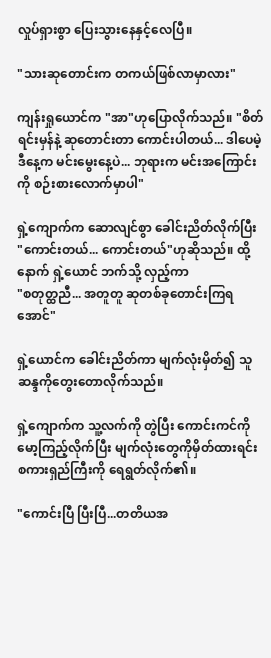လှုပ်ရှားစွာ ပြေးသွားနေနှင့်လေပြီ။

"သားဆုတောင်းက တကယ်ဖြစ်လာမှာလား"

ကျန်းရှုယောင်က "အာ"ဟုပြောလိုက်သည်။ "စိတ်ရင်းမှန်နဲ့ ဆုတောင်းတာ ကောင်းပါတယ်... ဒါပေမဲ့ ဒီနေ့က မင်းမွေးနေ့ပဲ... ဘုရားက မင်းအကြောင်းကို စဉ်းစားလောက်မှာပါ"

ရှဲ့ကျောက်က ဆောလျင်စွာ ခေါင်းညိတ်လိုက်ပြီး "ကောင်းတယ်... ကောင်းတယ်"ဟုဆိုသည်။ ထို့နောက် ရှဲ့ယောင် ဘက်သို့ လှည့်ကာ
"စတုတ္ထညီ... အတူတူ ဆုတစ်ခုတောင်းကြရအောင်"

ရှဲ့ယောင်က ခေါင်းညိတ်ကာ မျက်လုံးမှိတ်၍ သူဆန္ဒကိုတွေးတောလိုက်သည်။

ရှဲ့ကျောက်က သူ့လက်ကို တွဲပြီး ကောင်းကင်ကို မော့ကြည့်လိုက်ပြီး မျက်လုံးတွေကိုမှိတ်ထားရင်း စကားရှည်ကြီးကို ရေရွတ်လိုက်၏။

"ကောင်းပြီ ပြီးပြီ...တတိယအ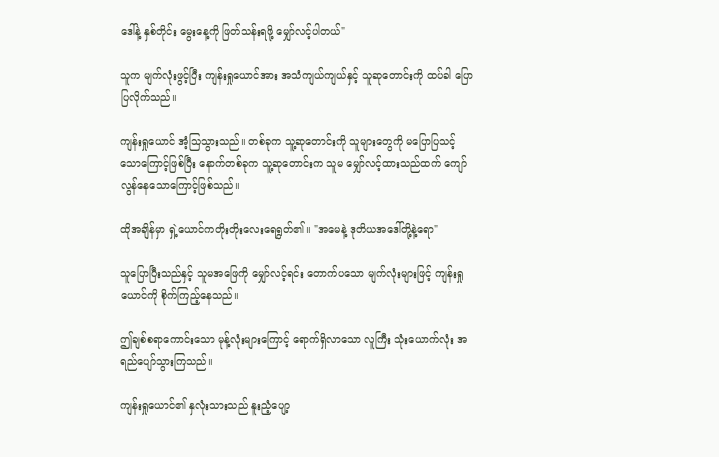ဒေါ်နဲ့ နှစ်တိုင်း မွေးနေ့ကို ဖြတ်သန်းရဖို့ မျှော်လင့်ပါတယ်"

သူက မျက်လုံးဖွင့်ပြီး ကျန်းရှုယောင်အား အသံကျယ်ကျယ်နှင့် သူဆုတောင်းကို ထပ်ခါ ပြောပြလိုက်သည်။

ကျန်းရှုယောင် အံ့သြသွားသည်။ တစ်ခုက သူ့ဆုတောင်းကို သူများတွေကို မပြောပြသင့်သောကြောင့်ဖြစ်ပြီး နောက်တစ်ခုက သူ့ဆုတောင်းက သူမ မျှော်လင့်ထားသည်ထက် ကျော်လွန်နေသောကြောင့်ဖြစ်သည်။

ထိုအချိန်မှာ ရှဲ့ယောင်ကတိုးတိုးလေးရေရွတ်၏။ "အမေနဲ့ ဒုတိယအဒေါ်တို့နဲ့ရော"

သူပြောပြီးသည်နှင့် သူမအဖြေကို မျှော်လင့်ရင်း တောက်ပသော မျက်လုံးများဖြင့် ကျန်းရှုယောင်ကို စိုက်ကြည့်နေသည်။

ဤချစ်စရာကောင်းသော မုန့်လုံးများကြောင့် ရောက်ရှိလာသော လူကြီး သုံးယောက်လုံး အရည်ပျော်သွားကြသည်။

ကျန်းရှုယောင်၏ နှလုံးသားသည် နူးညံ့ပျော့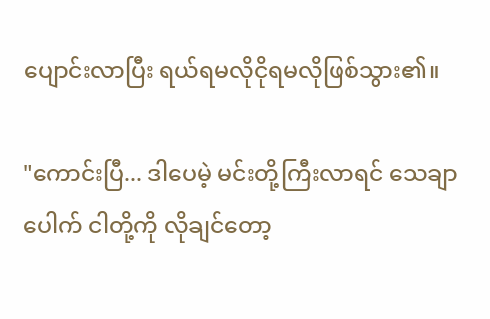ပျောင်းလာပြီး ရယ်ရမလိုငိုရမလိုဖြစ်သွား၏။

"ကောင်းပြီ... ဒါပေမဲ့ မင်းတို့ကြီးလာရင် သေချာပေါက် ငါတို့ကို လိုချင်တော့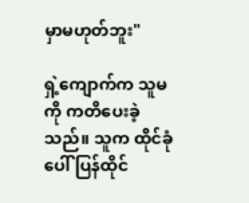မှာမဟုတ်ဘူး"

ရှဲ့ကျောက်က သူမကို ကတိပေးခဲ့သည်။ သူက ထိုင်ခုံပေါ် ပြန်ထိုင်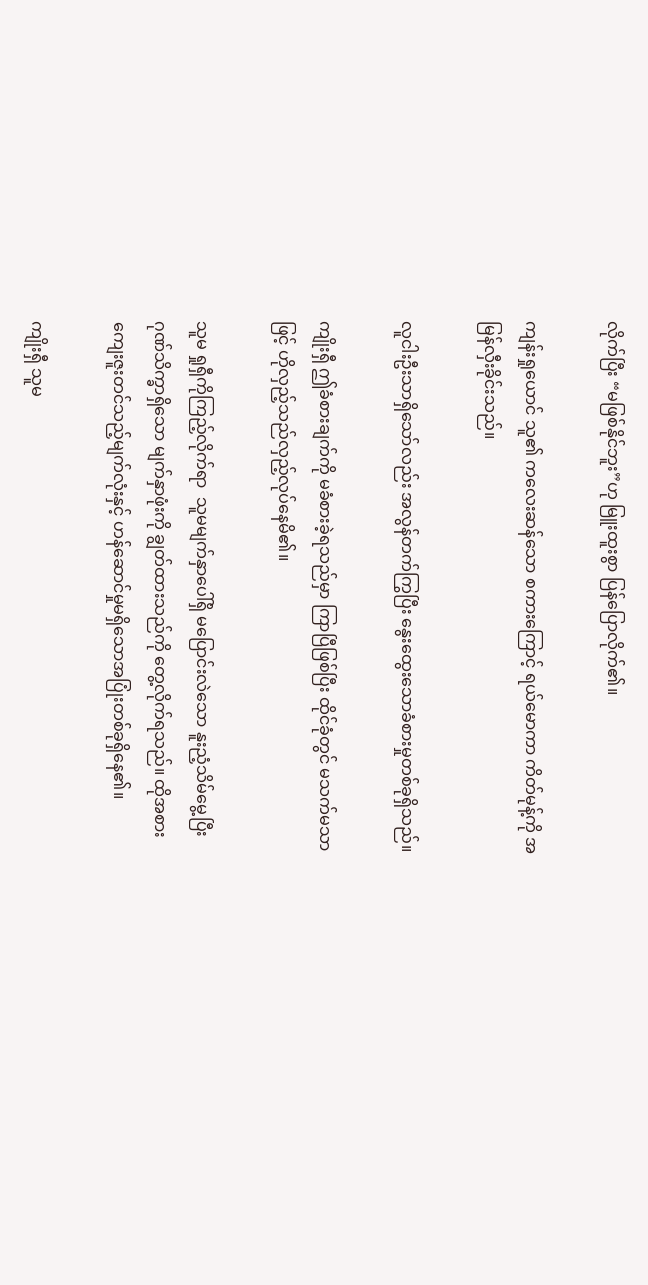လိုက်ပြီး “မဖြစ်နိုင်ဘူး”ဟု မြူးထူးစွာ ပြန်ပြောလိုက်၏။

ကျန်းရှုယောင် သူ၏ ကလေးဆန်သော စကားကြောင့် ရယ်မောကာ ကိတ်မုန့်ကို အမြန်လှီးခိုင်းသည်။

လူငါးဦးသာရှိသော်လည်း အလွန်တက်ကြွပြီး နွေးထွေးသောခံစားမှုတစ်ခုရှိသည်။

ကျိုးရှီ ဤခံစားချက်ကို မခံစားခဲ့ရသည်မှာ ကြာပြီဖြစ်ပြီး ထိုင်ခုံတွင် မသက်မသာဖြင့် ဟိုလှည့်သည်လှည့်လုပ်နေမိ၏။

သူမ ရှုရှီကိုကြည့်လိုက်ရာ  သူမမျက်နှာပေါ်ရှိ မပြောင်းလဲသော နူးညံ့သိမ်မွေ့ပြီး ဂုဏ်သိက္ခာရှိသော မျက်နှာဖုံးကို ချွတ်ထားသည်ကို တွေ့လိုက်ရသည်။ ထိုအစား ကျေးဇူးတင်သည့်မျက်လုံးနှင့် ဟန်ဆောင်မှုမရှိသောအပြုံးတစ်ခုရှိနေ၏။

ကျိုးရှီ သူမ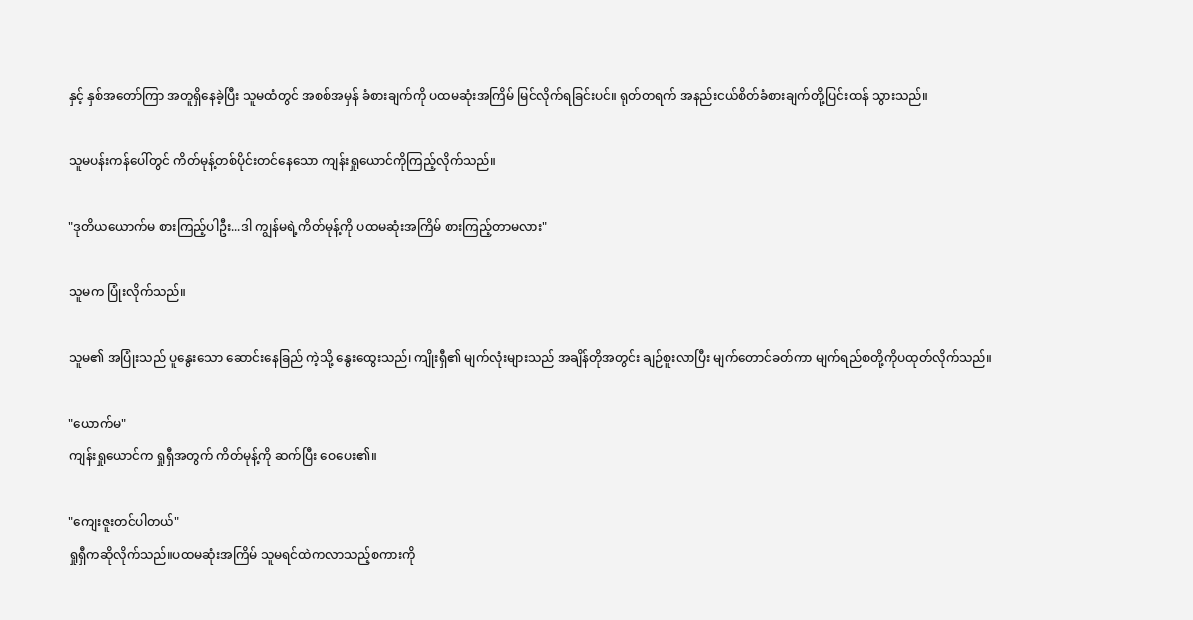နှင့် နှစ်အတော်ကြာ အတူရှိနေခဲ့ပြီး သူမထံတွင် အစစ်အမှန် ခံစားချက်ကို ပထမဆုံးအကြိမ် မြင်လိုက်ရခြင်းပင်။ ရုတ်တရက် အနည်းငယ်စိတ်ခံစားချက်တို့ပြင်းထန် သွားသည်။

သူမပန်းကန်ပေါ်တွင် ကိတ်မုန့်တစ်ပိုင်းတင်နေသော ကျန်းရှုယောင်ကိုကြည့်လိုက်သည်။

"ဒုတိယယောက်မ စားကြည့်ပါဦး...ဒါ ကျွန်မရဲ့ကိတ်မုန့်ကို ပထမဆုံးအကြိမ် စားကြည့်တာမလား"

သူမက ပြုံးလိုက်သည်။

သူမ၏ အပြုံးသည် ပူနွေးသော ဆောင်းနေခြည် ကဲ့သို့ နွေးထွေးသည်၊ ကျိုးရှီ၏ မျက်လုံးများသည် အချိန်တိုအတွင်း ချဉ်စူးလာပြီး မျက်တောင်ခတ်ကာ မျက်ရည်စတို့ကိုပထုတ်လိုက်သည်။

"ယောက်မ"
ကျန်းရှုယောင်က ရှုရှီအတွက် ကိတ်မုန့်ကို ဆက်ပြီး ဝေပေး၏။

"ကျေးဇူးတင်ပါတယ်"
ရှုရှီကဆိုလိုက်သည်။ပထမဆုံးအကြိမ် သူမရင်ထဲကလာသည့်စကားကို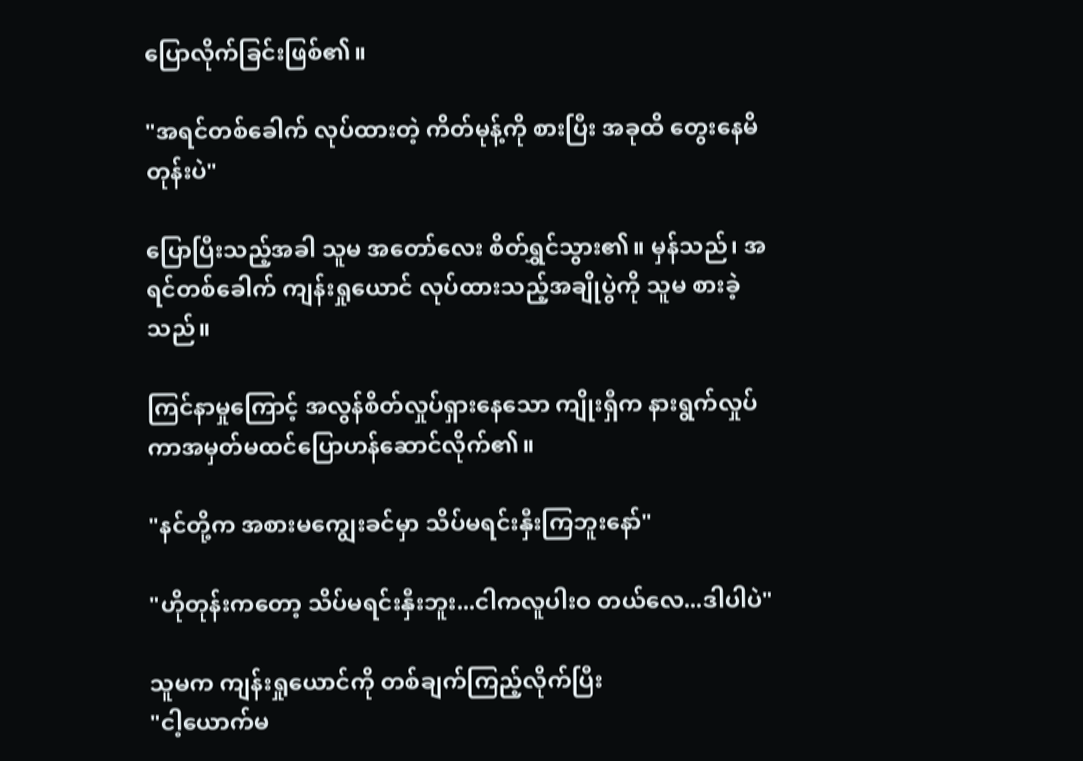ပြောလိုက်ခြင်းဖြစ်၏။

"အရင်တစ်ခေါက် လုပ်ထားတဲ့ ကိတ်မုန့်ကို စားပြီး အခုထိ တွေးနေမိတုန်းပဲ"

ပြောပြီးသည့်အခါ သူမ အတော်လေး စိတ်ရွှင်သွား၏။ မှန်သည်၊ အရင်တစ်ခေါက် ကျန်းရှုယောင် လုပ်ထားသည့်အချိုပွဲကို သူမ စားခဲ့သည်။

ကြင်နာမှုကြောင့် အလွန်စိတ်လှုပ်ရှားနေသော ကျိုးရှီက နားရွက်လှုပ်ကာအမှတ်မထင်ပြောဟန်ဆောင်လိုက်၏။

"နင်တို့က အစားမကျွေးခင်မှာ သိပ်မရင်းနှီးကြဘူးနော်"

"ဟိုတုန်းကတော့ သိပ်မရင်းနှီးဘူး...ငါကလူပါးဝ တယ်လေ...ဒါပါပဲ"

သူမက ကျန်းရှုယောင်ကို တစ်ချက်ကြည့်လိုက်ပြီး
"ငါ့ယောက်မ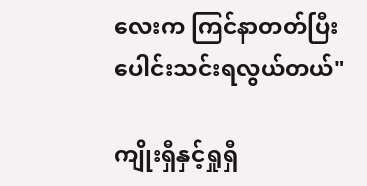လေးက ကြင်နာတတ်ပြီး ပေါင်းသင်းရလွယ်တယ်"

ကျိုးရှီနှင့်ရှုရှီ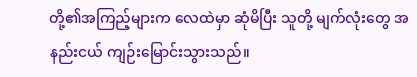တို့၏အကြည့်များက လေထဲမှာ ဆုံမိပြီး သူတို့ မျက်လုံးတွေ အနည်းငယ် ကျဉ်းမြောင်းသွားသည်။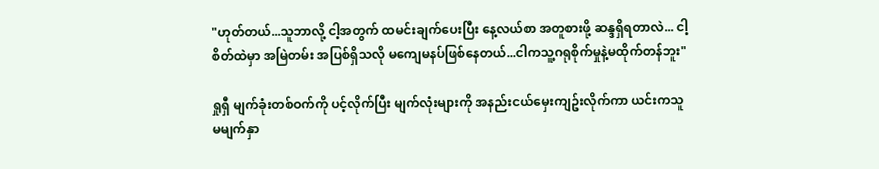"ဟုတ်တယ်...သူဘာလို့ ငါ့အတွက် ထမင်းချက်ပေးပြီး နေ့လယ်စာ အတူစားဖို့ ဆန္ဒရှိရတာလဲ... ငါ့စိတ်ထဲမှာ အမြဲတမ်း အပြစ်ရှိသလို မကျေမနပ်ဖြစ်နေတယ်...ငါကသူ့ဂရုစိုက်မှုနဲ့မထိုက်တန်ဘူး"

ရှုရှီ မျက်ခုံးတစ်ဝက်ကို ပင့်လိုက်ပြီး မျက်လုံးများကို အနည်းငယ်မှေးကျဥ်းလိုက်ကာ ယင်းကသူမမျက်နှာ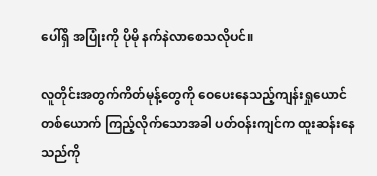ပေါ်ရှိ အပြုံးကို ပိုမို နက်နဲလာစေသလိုပင်။

လူတိုင်းအတွက်ကိတ်မုန့်တွေကို ဝေပေးနေသည့်ကျန်းရှုယောင်တစ်ယောက် ကြည့်လိုက်သောအခါ ပတ်ဝန်းကျင်က ထူးဆန်းနေသည်ကို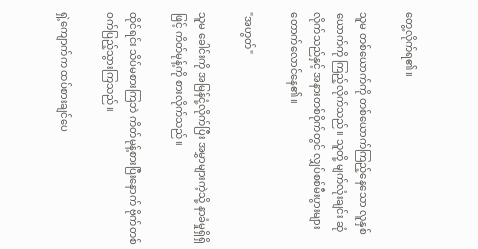တွေ့လိုက်ရ၏။

သူမ တစ်ယောက်ကို တစ်ယောက်ကြည့်နေသော လူနှစ်ယောက်ကို ကြည့်လိုက်သည်။ သူတို့ မျက်လုံးချင်း ဆုံလိုက်သည်နှင့် အနားတစ်ဝိုက်တွင် လျှပ်စစ်မီးပွားများ တောက်လောင်နေ၏။

"အဟွတ်"

သူမ ခေါင်းကို အမြန်ငုံ့လိုက်ပြီး အမွှာများကဲ့သို့ နာခံမှုရှိရှိဖြင့် ကိတ်မုန့်ကို စားလိုက်သည်။

ထိုင်ရင်း သိပ်မစားကြဘဲ ကိတ်မုန့်စားပြီးနောက် ဗိုက်တစ်ဝက်ပြည့်သွားကြသည်။

ရှဲ့ကျောက်က ထပ်စားချင်ပေ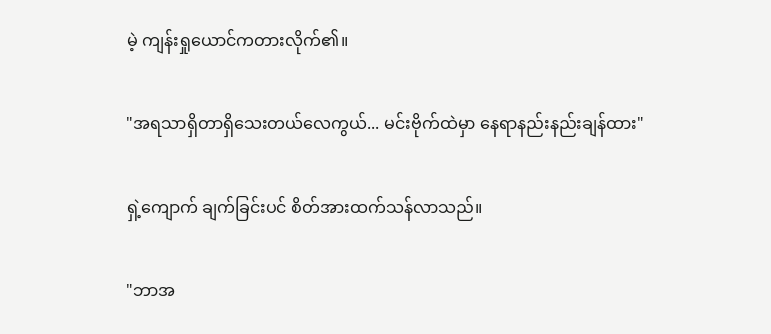မဲ့ ကျန်းရှုယောင်ကတားလိုက်၏။

"အရသာရှိတာရှိသေးတယ်လေကွယ်... မင်းဗိုက်ထဲမှာ နေရာနည်းနည်းချန်ထား"

ရှဲ့ကျောက် ချက်ခြင်းပင် စိတ်အားထက်သန်လာသည်။

"ဘာအ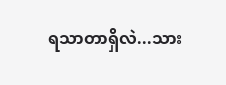ရသာတာရှိလဲ...သား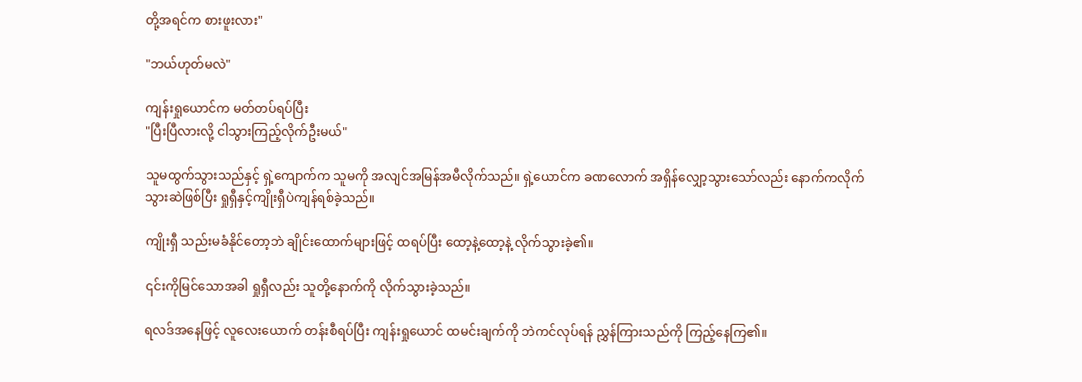တို့အရင်က စားဖူးလား"

"ဘယ်ဟုတ်မလဲ"

ကျန်းရှုယောင်က မတ်တပ်ရပ်ပြီး
"ပြီးပြီလားလို့ ငါသွားကြည့်လိုက်ဦးမယ်"

သူမထွက်သွားသည်နှင့် ရှဲ့ကျောက်က သူမကို အလျင်အမြန်အမီလိုက်သည်။ ရှဲ့ယောင်က ခဏလောက် အရှိန်လျှော့သွားသော်လည်း နောက်ကလိုက်သွားဆဲဖြစ်ပြီး ရှုရှီနှင့်ကျိုးရှီပဲကျန်ရစ်ခဲ့သည်။

ကျိုးရှီ သည်းမခံနိုင်တော့ဘဲ ချိုင်းထောက်များဖြင့် ထရပ်ပြီး ထော့နဲ့ထော့နဲ့ လိုက်သွားခဲ့၏။

၎င်းကိုမြင်သောအခါ ရှုရှီလည်း သူတို့နောက်ကို လိုက်သွားခဲ့သည်။

ရလဒ်အနေဖြင့် လူလေးယောက် တန်းစီရပ်ပြီး ကျန်းရှုယောင် ထမင်းချက်ကို ဘဲကင်လုပ်ရန် ညွှန်ကြားသည်ကို ကြည့်နေကြ၏။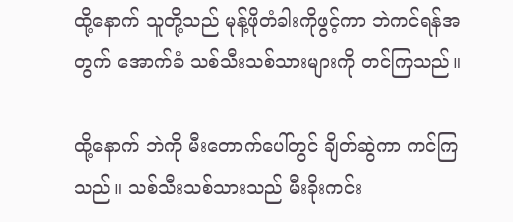ထို့နောက် သူတို့သည် မုန့်ဖိုတံခါးကိုဖွင့်ကာ ဘဲကင်ရန်အတွက် အောက်ခံ သစ်သီးသစ်သားများကို တင်ကြသည်။

ထို့နောက် ဘဲကို မီးတောက်ပေါ်တွင် ချိတ်ဆွဲကာ ကင်ကြသည်။ သစ်သီးသစ်သားသည် မီးခိုးကင်း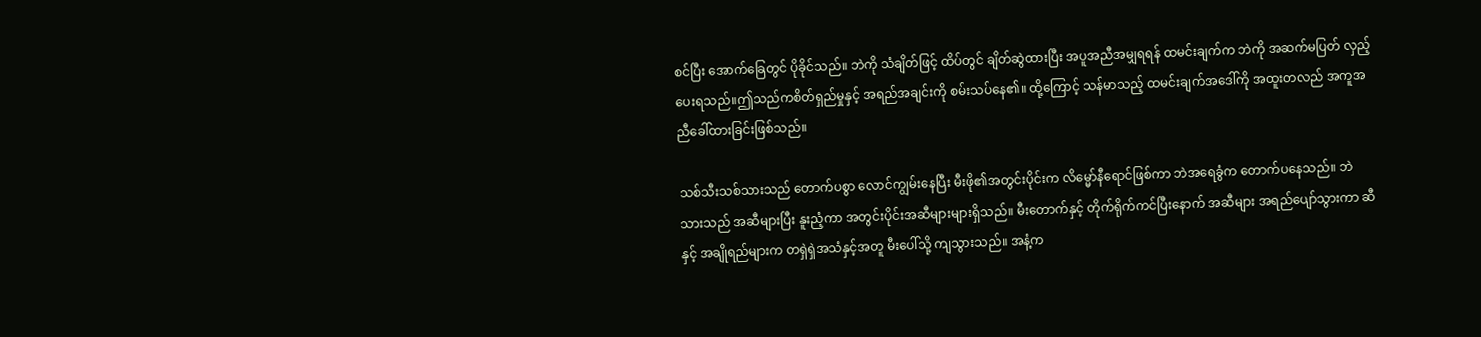စင်ပြီး အောက်ခြေတွင် ပိုခိုင်သည်။ ဘဲကို သံချိတ်ဖြင့် ထိပ်တွင် ချိတ်ဆွဲထားပြီး အပူအညီအမျှရရန် ထမင်းချက်က ဘဲကို အဆက်မပြတ် လှည့်ပေးရသည်။ဤသည်ကစိတ်ရှည်မှုနှင့် အရည်အချင်းကို စမ်းသပ်နေ၏။ ထို့ကြောင့် သန်မာသည့် ထမင်းချက်အဒေါ်ကို အထူးတလည် အကူအညီခေါ်ထားခြင်းဖြစ်သည်။

သစ်သီးသစ်သားသည် တောက်ပစွာ လောင်ကျွမ်းနေပြီး မီးဖို၏အတွင်းပိုင်းက လိမ္မော်နီရောင်ဖြစ်ကာ ဘဲအရေခွံက တောက်ပနေသည်။ ဘဲသားသည် အဆီများပြီး နူးညံ့ကာ အတွင်းပိုင်းအဆီများများရှိသည်။ မီးတောက်နှင့် တိုက်ရိုက်ကင်ပြီးနောက် အဆီများ အရည်ပျော်သွားကာ ဆီနှင့် အချိုရည်များက တရှဲရှဲအသံနှင့်အတူ မီးပေါ်သို့ ကျသွားသည်။ အနံ့က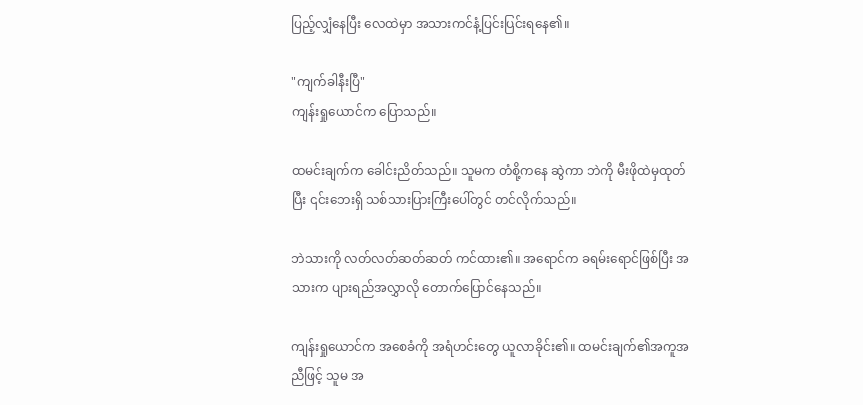ပြည့်လျှံနေပြီး လေထဲမှာ အသားကင်နံ့ပြင်းပြင်းရနေ၏။

"ကျက်ခါနီးပြီ"
ကျန်းရှုယောင်က ပြောသည်။

ထမင်းချက်က ခေါင်းညိတ်သည်။ သူမက တံစို့ကနေ ဆွဲကာ ဘဲကို မီးဖိုထဲမှထုတ်ပြီး ၎င်းဘေးရှိ သစ်သားပြားကြီးပေါ်တွင် တင်လိုက်သည်။

ဘဲသားကို လတ်လတ်ဆတ်ဆတ် ကင်ထား၏။ အရောင်က ခရမ်းရောင်ဖြစ်ပြီး အသားက ပျားရည်အလွှာလို တောက်ပြောင်နေသည်။

ကျန်းရှုယောင်က အစေခံကို အရံဟင်းတွေ ယူလာခိုင်း၏။ ထမင်းချက်၏အကူအညီဖြင့် သူမ အ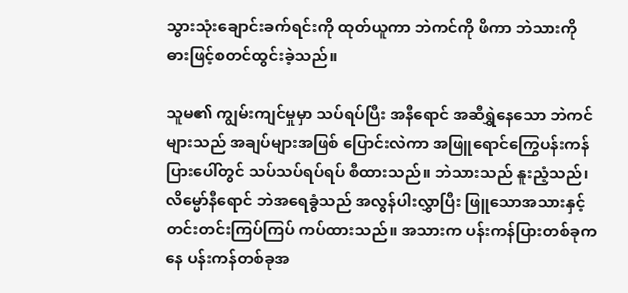သွားသုံးချောင်းခက်ရင်းကို ထုတ်ယူကာ ဘဲကင်ကို ဖိကာ ဘဲသားကို ဓားဖြင့်စတင်ထွင်းခဲ့သည်။

သူမ၏ ကျွမ်းကျင်မှုမှာ သပ်ရပ်ပြီး အနီရောင် အဆီရွှဲနေသော ဘဲကင်များသည် အချပ်များအဖြစ် ပြောင်းလဲကာ အဖြူရောင်ကြွေပန်းကန်ပြားပေါ်တွင် သပ်သပ်ရပ်ရပ် စီထားသည်။ ဘဲသားသည် နူးညံ့သည်၊ လိမ္မော်နီရောင် ဘဲအရေခွံသည် အလွန်ပါးလွှာပြီး ဖြူသောအသားနှင့် တင်းတင်းကြပ်ကြပ် ကပ်ထားသည်။ အသားက ပန်းကန်ပြားတစ်ခုကနေ ပန်းကန်တစ်ခုအ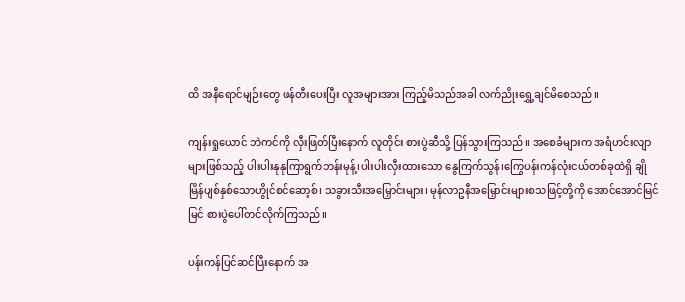ထိ အနီရောင်မျဉ်းတွေ ဖန်တီးပေးပြီး လူအများအား ကြည့်မိသည်အခါ လက်ညိုးရွှေ့ချင်မိစေသည်။

ကျန်းရှုယောင် ဘဲကင်ကို လှီးဖြတ်ပြီးနောက် လူတိုင်း စားပွဲဆီသို့ ပြန်သွားကြသည်။ အစေခံများက အရံဟင်းလျာများဖြစ်သည့် ပါးပါးနုနုကြာရွက်ဘန်းမုန့်၊ပါးပါးလှီးထားသော နွေကြက်သွန်၊ကြွေပန်းကန်လုံးငယ်တစ်ခုထဲရှိ ချိုမြိန်ပျစ်နှစ်သောဟွိုင်စင်ဆော့စ်၊ သခွားသီးအမြှောင်းများ၊ မုန်လာဥနီအမြှောင်းများစသဖြင့်တို့ကို အောင်အောင်မြင်မြင် စားပွဲပေါ်တင်လိုက်ကြသည်။

ပန်းကန်ပြင်ဆင်ပြီးနောက် အ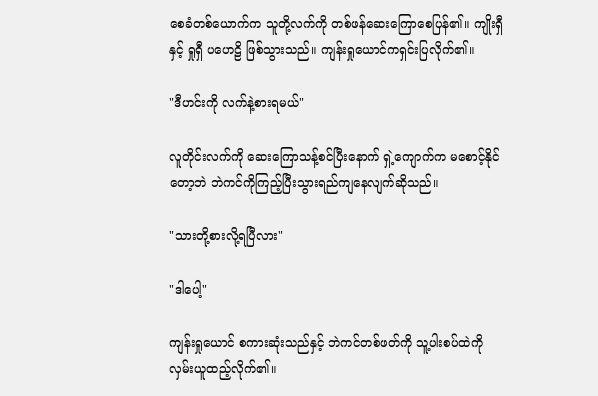စေခံတစ်ယောက်က သူတို့လက်ကို တစ်ဖန်ဆေးကြောစေပြန်၏။ ကျိုးရှီ နှင့် ရှုရှီ ပဟေဠိ ဖြစ်သွားသည်။ ကျန်းရှုယောင်ကရှင်းပြလိုက်၏။

"ဒီဟင်းကို လက်နဲ့စားရမယ်"

လူတိုင်းလက်ကို ဆေးကြောသန့်စင်ပြီးနောက် ရှဲ့ကျောက်က မစောင့်နိုင်တော့ဘဲ ဘဲကင်ကိုကြည့်ပြီးသွားရည်ကျနေလျက်ဆိုသည်။

"သားတို့စားလို့ရပြီလား"

"ဒါပေါ့"

ကျန်းရှုယောင် စကားဆုံးသည်နှင့် ဘဲကင်တစ်ဖတ်ကို သူ့ပါးစပ်ထဲကို လှမ်းယူထည့်လိုက်၏။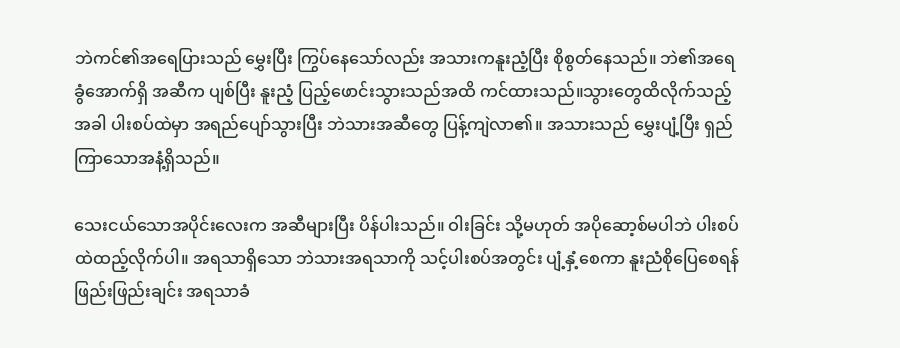ဘဲကင်၏အရေပြားသည် မွှေးပြီး ကြွပ်နေသော်လည်း အသားကနူးညံ့ပြီး စိုစွတ်နေသည်။ ဘဲ၏အရေခွံအောက်ရှိ အဆီက ပျစ်ပြီး နူးညံ့ ပြည့်ဖောင်းသွားသည်အထိ ကင်ထားသည်။သွားတွေထိလိုက်သည့်အခါ ပါးစပ်ထဲမှာ အရည်ပျော်သွားပြီး ဘဲသားအဆီတွေ ပြန့်ကျဲလာ၏။ အသားသည် မွှေးပျံ့ပြီး ရှည်ကြာသောအနံ့ရှိသည်။

သေးငယ်သောအပိုင်းလေးက အဆီများပြီး ပိန်ပါးသည်။ ဝါးခြင်း သို့မဟုတ် အပိုဆော့စ်မပါဘဲ ပါးစပ်ထဲထည့်လိုက်ပါ။ အရသာရှိသော ဘဲသားအရသာကို သင့်ပါးစပ်အတွင်း ပျံ့နှံ့စေကာ နူးညံစိုပြေစေရန် ဖြည်းဖြည်းချင်း အရသာခံ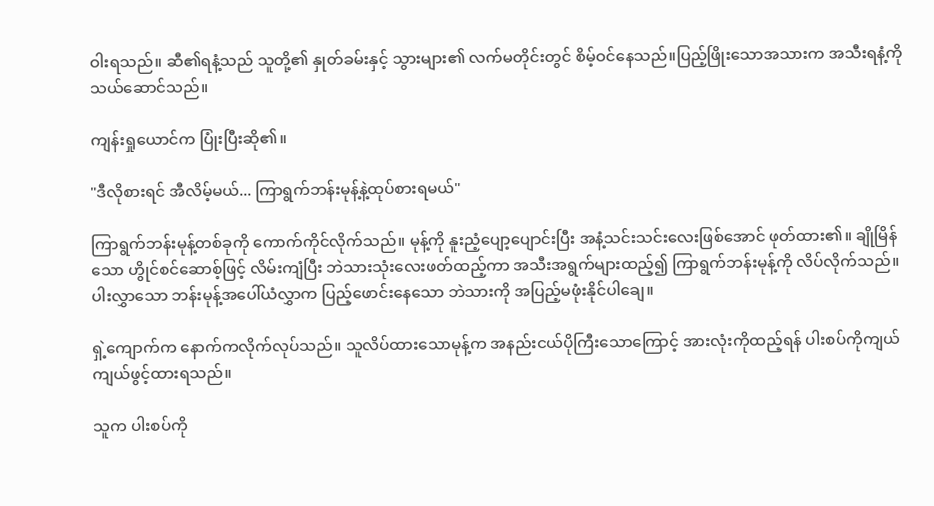ဝါးရသည်။ ဆီ၏ရနံ့သည် သူတို့၏ နှုတ်ခမ်းနှင့် သွားများ၏ လက်မတိုင်းတွင် စိမ့်ဝင်နေသည်။ပြည့်ဖြိုးသောအသားက အသီးရနံ့ကို သယ်ဆောင်သည်။

ကျန်းရှုယောင်က ပြုံးပြီးဆို၏။

"ဒီလိုစားရင် အီလိမ့်မယ်... ကြာရွက်ဘန်းမုန့်နဲ့ထုပ်စားရမယ်"

ကြာရွက်ဘန်းမုန့်တစ်ခုကို ကောက်ကိုင်လိုက်သည်။ မုန့်ကို နူးညံ့ပျော့ပျောင်းပြီး အနံ့သင်းသင်းလေးဖြစ်အောင် ဖုတ်ထား၏။ ချိုမြိန်သော ဟွိုင်စင်ဆောစ့်ဖြင့် လိမ်းကျံပြီး ဘဲသားသုံးလေးဖတ်ထည့်ကာ အသီးအရွက်များထည့်၍ ကြာရွက်ဘန်းမုန့်ကို လိပ်လိုက်သည်။ ပါးလွှာသော ဘန်းမုန့်အပေါ်ယံလွှာက ပြည့်ဖောင်းနေသော ဘဲသားကို အပြည့်မဖုံးနိုင်ပါချေ။

ရှဲ့ကျောက်က နောက်ကလိုက်လုပ်သည်။ သူလိပ်ထားသောမုန့်က အနည်းငယ်ပိုကြီးသောကြောင့် အားလုံးကိုထည့်ရန် ပါးစပ်ကိုကျယ်ကျယ်ဖွင့်ထားရသည်။

သူက ပါးစပ်ကို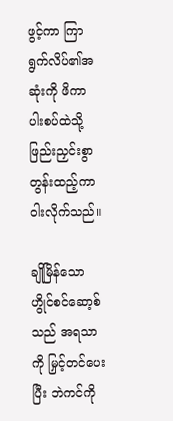ဖွင့်ကာ ကြာရွက်လိပ်၏အဆုံးကို ဖိကာ ပါးစပ်ထဲသို့ ဖြည်းညှင်းစွာ တွန်းထည့်ကာ ဝါးလိုက်သည်။

ချိုမြိန်သောဟွိုင်စင်ဆော့စ်သည် အရသာကို မြှင့်တင်ပေးပြီး ဘဲကင်ကို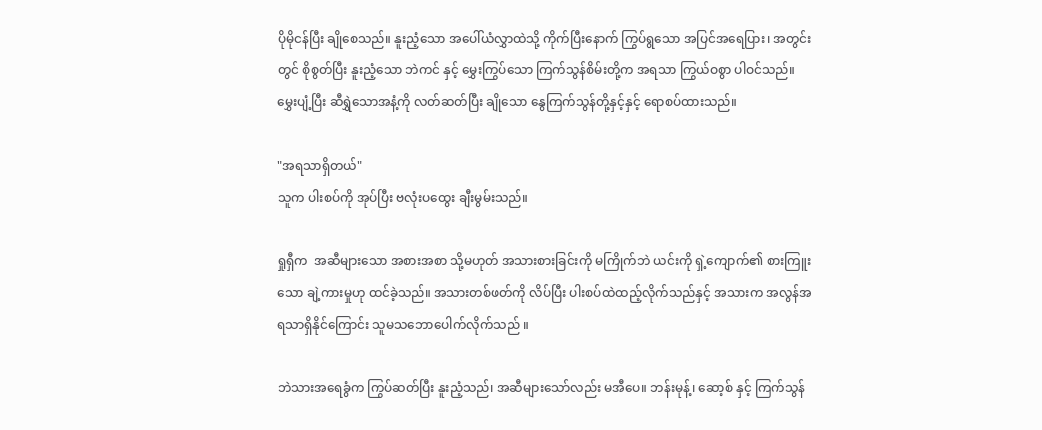ပိုမိုငန်ပြီး ချိုစေသည်။ နူးညံ့သော အပေါ်ယံလွှာထဲသို့ ကိုက်ပြီးနောက် ကြွပ်ရွသော အပြင်အရေပြား၊ အတွင်းတွင် စိုစွတ်ပြီး နူးညံ့သော ဘဲကင် နှင့် မွှေးကြွပ်သော ကြက်သွန်စိမ်းတို့က အရသာ ကြွယ်ဝစွာ ပါဝင်သည်။ မွှေးပျံ့ပြီး ဆီရွှဲသောအနံ့ကို လတ်ဆတ်ပြီး ချိုသော နွေကြက်သွန်တို့နှင့်နှင့် ရောစပ်ထားသည်။

"အရသာရှိတယ်"
သူက ပါးစပ်ကို အုပ်ပြီး ဗလုံးပထွေး ချီးမွမ်းသည်။

ရှုရှီက  အဆီများသော အစားအစာ သို့မဟုတ် အသားစားခြင်းကို မကြိုက်ဘဲ ယင်းကို ရှဲ့ကျောက်၏ စားကြူးသော ချဲ့ကားမှုဟု ထင်ခဲ့သည်။ အသားတစ်ဖတ်ကို လိပ်ပြီး ပါးစပ်ထဲထည့်လိုက်သည်နှင့် အသားက အလွန်အရသာရှိနိုင်ကြောင်း သူမသဘောပေါက်လိုက်သည် ။

ဘဲသားအရေခွံက ကြွပ်ဆတ်ပြီး နူးညံ့သည်၊ အဆီများသော်လည်း မအီပေ။ ဘန်းမုန့်၊ ဆော့စ် နှင့် ကြက်သွန်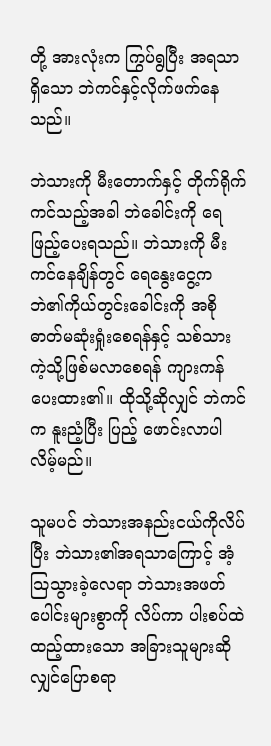တို့ အားလုံးက ကြွပ်ရွပြီး အရသာရှိသော ဘဲကင်နှင့်လိုက်ဖက်နေသည်။

ဘဲသားကို မီးတောက်နှင့် တိုက်ရိုက်ကင်သည့်အခါ ဘဲခေါင်းကို ရေဖြည့်ပေးရသည်။ ဘဲသားကို မီးကင်နေချိန်တွင် ရေနွေးငွေ့က ဘဲ၏ကိုယ်တွင်းခေါင်းကို အစိုဓာတ်မဆုံးရှုံးစေရန်နှင့် သစ်သားကဲ့သို့ဖြစ်မလာစေရန် ကျားကန်ပေးထား၏။ ထိုသို့ဆိုလျှင် ဘဲကင်က နူးညံ့ပြီး ပြည့် ဖောင်းလာပါလိမ့်မည်။

သူမပင် ဘဲသားအနည်းငယ်ကိုလိပ်ပြီး ဘဲသား၏အရသာကြောင့် အံ့သြသွားခဲ့လေရာ ဘဲသားအဖတ်ပေါင်းများစွာကို လိပ်ကာ ပါးစပ်ထဲထည့်ထားသော အခြားသူများဆိုလျှင်ပြောစရာ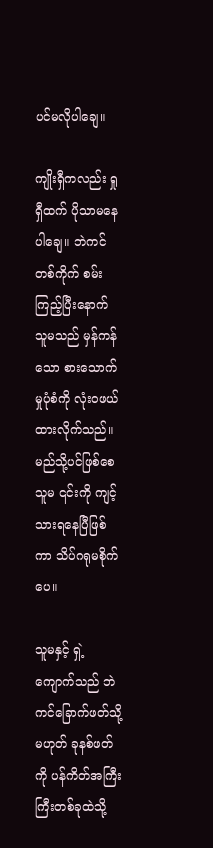ပင်မလိုပါချေ။

ကျိုးရှီကလည်း ရှုရှီထက် ပိုသာမနေပါချေ။ ဘဲကင်တစ်ကိုက် စမ်းကြည့်ပြီးနောက် သူမသည် မှန်ကန်သော စားသောက်မှုပုံစံကို လုံးဝဖယ်ထားလိုက်သည်။ မည်သို့ပင်ဖြစ်စေ သူမ ၎င်းကို ကျင့်သားရနေပြီဖြစ်ကာ သိပ်ဂရုမစိုက်ပေ။

သူမနှင့် ရှဲ့ကျောက်သည် ဘဲကင်ခြောက်ဖတ်သို့မဟုတ် ခုနစ်ဖတ်ကို ပန်ကိတ်အကြီးကြီးတစ်ခုထဲသို့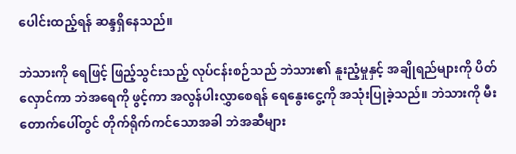ပေါင်းထည့်ရန် ဆန္ဒရှိနေသည်။

ဘဲသားကို ရေဖြင့် ဖြည့်သွင်းသည့် လုပ်ငန်းစဉ်သည် ဘဲသား၏ နူးညံ့မှုနှင့် အချိုရည်များကို ပိတ်လှောင်ကာ ဘဲအရေကို ဖွင့်ကာ အလွန်ပါးလွှာစေရန် ရေနွေးငွေ့ကို အသုံးပြုခဲ့သည်။ ဘဲသားကို မီးတောက်ပေါ်တွင် တိုက်ရိုက်ကင်သောအခါ ဘဲအဆီများ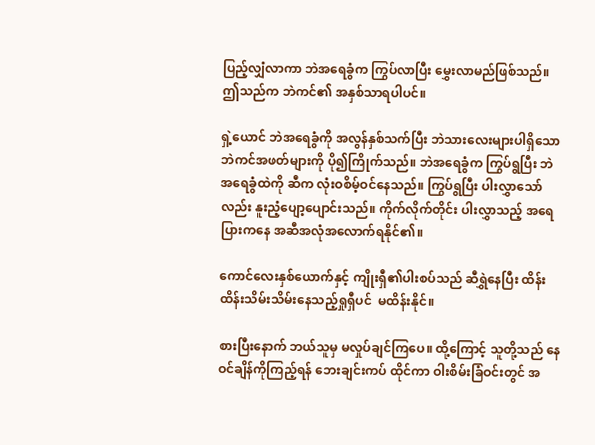ပြည့်လျှံလာကာ ဘဲအရေခွံက ကြွပ်လာပြီး မွှေးလာမည်ဖြစ်သည်။ဤသည်က ဘဲကင်၏ အနှစ်သာရပါပင်။

ရှဲ့ယောင် ဘဲအရေခွံကို အလွန်နှစ်သက်ပြီး ဘဲသားလေးများပါရှိသော ဘဲကင်အဖတ်များကို ပို၍ကြိုက်သည်။ ဘဲအရေခွံက ကြွပ်ရွပြီး ဘဲအရေခွံထဲကို ဆီက လုံးဝစိမ့်ဝင်နေသည်။ ကြွပ်ရွပြီး ပါးလွှာသော်လည်း နူးညံ့ပျော့ပျောင်းသည်။ ကိုက်လိုက်တိုင်း ပါးလွှာသည့် အရေပြားကနေ အဆီအလုံအလောက်ရနိုင်၏။

ကောင်လေးနှစ်ယောက်နှင့် ကျိုးရှီ၏ပါးစပ်သည် ဆီရွှဲနေပြီး ထိန်းထိန်းသိမ်းသိမ်းနေသည့်ရှုရှီပင်  မထိန်းနိုင်။

စားပြီးနောက် ဘယ်သူမှ မလှုပ်ချင်ကြပေ။ ထို့ကြောင့် သူတို့သည် နေဝင်ချိန်ကိုကြည့်ရန် ဘေးချင်းကပ် ထိုင်ကာ ဝါးစိမ်းခြံဝင်းတွင် အ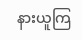နားယူကြ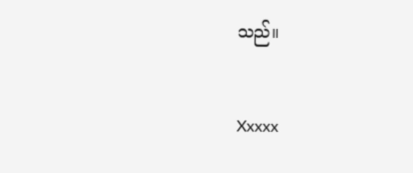သည်။


Xxxxx